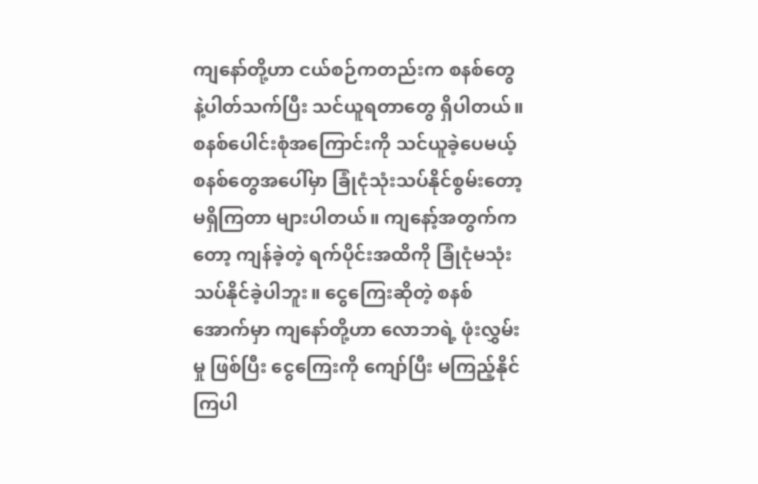ကျနော်တို့ဟာ ငယ်စဉ်ကတည်းက စနစ်တွေနဲ့ပါတ်သက်ပြီး သင်ယူရတာတွေ ရှိပါတယ်။ စနစ်ပေါင်းစုံအကြောင်းကို သင်ယူခဲ့ပေမယ့် စနစ်တွေအပေါ်မှာ ခြုံငုံသုံးသပ်နိုင်စွမ်းတော့ မရှိကြတာ များပါတယ်။ ကျနော့်အတွက်ကတော့ ကျန်ခဲ့တဲ့ ရက်ပိုင်းအထိကို ခြုံငုံမသုံးသပ်နိုင်ခဲ့ပါဘူး။ ငွေကြေးဆိုတဲ့ စနစ်အောက်မှာ ကျနော်တို့ဟာ လောဘရဲ့ ဖုံးလွှမ်းမှု ဖြစ်ပြီး ငွေကြေးကို ကျော်ပြီး မကြည့်နိုင်ကြပါ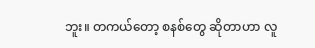ဘူး။ တကယ်တော့ စနစ်တွေ ဆိုတာဟာ လူ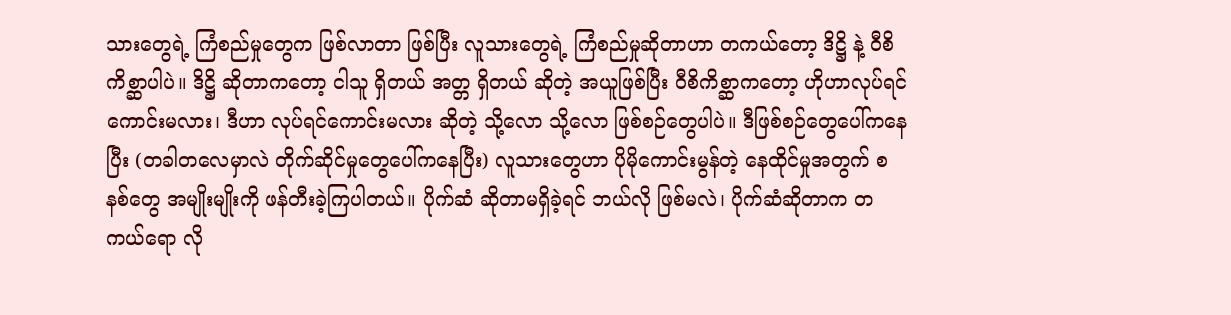သားတွေရဲ့ ကြံစည်မှုတွေက ဖြစ်လာတာ ဖြစ်ပြီး လူသားတွေရဲ့ ကြံစည်မှုဆိုတာဟာ တကယ်တော့ ဒိဋ္ဌိ နဲ့ ဝီစိကိစ္ဆာပါပဲ။ ဒိဋ္ဌိ ဆိုတာကတော့ ငါသူ ရှိတယ် အတ္တ ရှိတယ် ဆိုတဲ့ အယူဖြစ်ပြီး ဝီစိကိစ္ဆာကတော့ ဟိုဟာလုပ်ရင်ကောင်းမလား၊ ဒီဟာ လုပ်ရင်ကောင်းမလား ဆိုတဲ့ သို့လော သို့လော ဖြစ်စဉ်တွေပါပဲ။ ဒီဖြစ်စဉ်တွေပေါ်ကနေပြီး (တခါတလေမှာလဲ တိုက်ဆိုင်မှုတွေပေါ်ကနေပြီး) လူသားတွေဟာ ပိုမိုကောင်းမွန်တဲ့ နေထိုင်မှုအတွက် စနစ်တွေ အမျိုးမျိုးကို ဖန်တီးခဲ့ကြပါတယ်။ ပိုက်ဆံ ဆိုတာမရှိခဲ့ရင် ဘယ်လို ဖြစ်မလဲ၊ ပိုက်ဆံဆိုတာက တကယ်ရော လို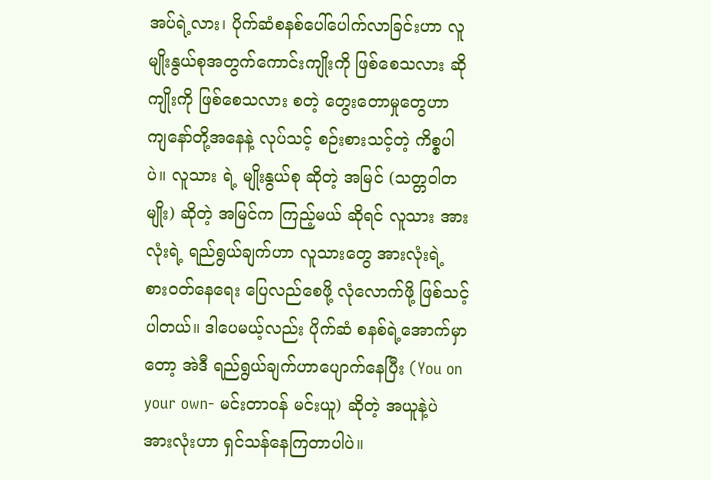အပ်ရဲ့လား၊ ပိုက်ဆံစနစ်ပေါ်ပေါက်လာခြင်းဟာ လူမျိုးနွယ်စုအတွက်ကောင်းကျိုးကို ဖြစ်စေသလား ဆိုကျိုးကို ဖြစ်စေသလား စတဲ့ တွေးတောမှုတွေဟာ ကျနော်တို့အနေနဲ့ လုပ်သင့် စဉ်းစားသင့်တဲ့ ကိစ္စပါပဲ။ လူသား ရဲ့ မျိုးနွယ်စု ဆိုတဲ့ အမြင် (သတ္တဝါတမျိုး) ဆိုတဲ့ အမြင်က ကြည့်မယ် ဆိုရင် လူသား အားလုံးရဲ့ ရည်ရွယ်ချက်ဟာ လူသားတွေ အားလုံးရဲ့ စားဝတ်နေရေး ပြေလည်စေဖို့ လုံလောက်ဖို့ ဖြစ်သင့်ပါတယ်။ ဒါပေမယ့်လည်း ပိုက်ဆံ စနစ်ရဲ့အောက်မှာတော့ အဲဒီ ရည်ရွယ်ချက်ဟာပျောက်နေပြီး (You on your own- မင်းတာဝန် မင်းယူ) ဆိုတဲ့ အယူနဲ့ပဲ အားလုံးဟာ ရှင်သန်နေကြတာပါပဲ။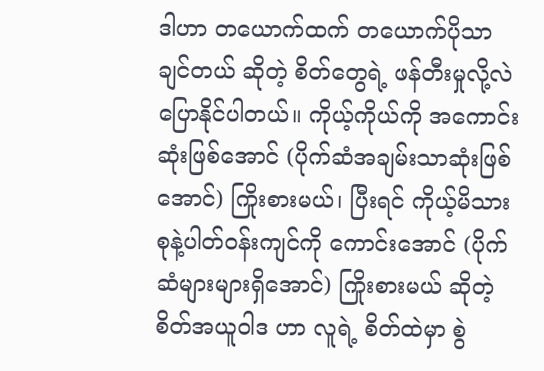ဒါဟာ တယောက်ထက် တယောက်ပိုသာချင်တယ် ဆိုတဲ့ စိတ်တွေရဲ့ ဖန်တီးမှုလို့လဲ ပြောနိုင်ပါတယ်။ ကိုယ့်ကိုယ်ကို အကောင်းဆုံးဖြစ်အောင် (ပိုက်ဆံအချမ်းသာဆုံးဖြစ်အောင်) ကြိုးစားမယ်၊ ပြီးရင် ကိုယ့်မိသားစုနဲ့ပါတ်ဝန်းကျင်ကို ကောင်းအောင် (ပိုက်ဆံများများရှိအောင်) ကြိုးစားမယ် ဆိုတဲ့ စိတ်အယူဝါဒ ဟာ လူရဲ့ စိတ်ထဲမှာ စွဲ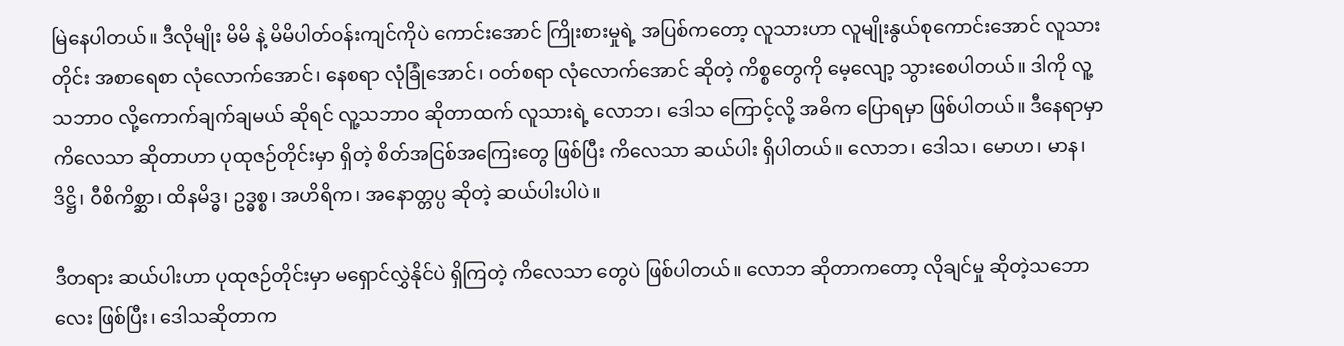မြဲနေပါတယ်။ ဒီလိုမျိုး မိမိ နဲ့ မိမိပါတ်ဝန်းကျင်ကိုပဲ ကောင်းအောင် ကြိုးစားမှုရဲ့ အပြစ်ကတော့ လူသားဟာ လူမျိုးနွယ်စုကောင်းအောင် လူသားတိုင်း အစာရေစာ လုံလောက်အောင်၊ နေစရာ လုံခြုံအောင်၊ ဝတ်စရာ လုံလောက်အောင် ဆိုတဲ့ ကိစ္စတွေကို မေ့လျော့ သွားစေပါတယ်။ ဒါကို လူ့သဘာဝ လို့ကောက်ချက်ချမယ် ဆိုရင် လူ့သဘာဝ ဆိုတာထက် လူသားရဲ့ လောဘ၊ ဒေါသ ကြောင့်လို့ အဓိက ပြောရမှာ ဖြစ်ပါတယ်။ ဒီနေရာမှာ ကိလေသာ ဆိုတာဟာ ပုထုဇဉ်တိုင်းမှာ ရှိတဲ့ စိတ်အငြစ်အကြေးတွေ ဖြစ်ပြီး ကိလေသာ ဆယ်ပါး ရှိပါတယ်။ လောဘ၊ ဒေါသ၊ မောဟ၊ မာန၊ ဒိဋ္ဌိ၊ ဝီစိကိစ္ဆာ၊ ထိနမိဒ္ဓ၊ ဥဒ္ဓစ္စ၊ အဟိရိက၊ အနောတ္တပ္ပ ဆိုတဲ့ ဆယ်ပါးပါပဲ။

ဒီတရား ဆယ်ပါးဟာ ပုထုဇဉ်တိုင်းမှာ မရှောင်လွှဲနိုင်ပဲ ရှိကြတဲ့ ကိလေသာ တွေပဲ ဖြစ်ပါတယ်။ လောဘ ဆိုတာကတော့ လိုချင်မှု ဆိုတဲ့သဘောလေး ဖြစ်ပြီး၊ ဒေါသဆိုတာက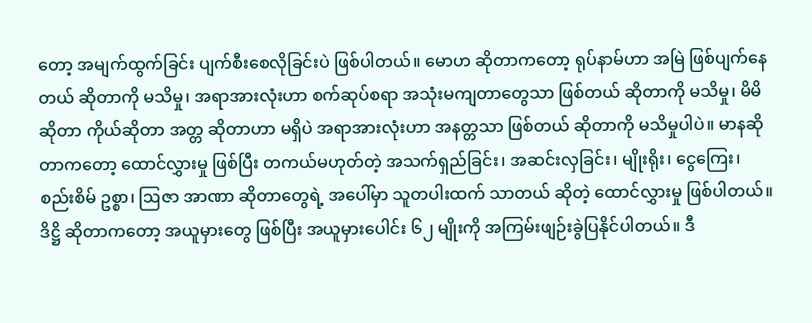တော့ အမျက်ထွက်ခြင်း ပျက်စီးစေလိုခြင်းပဲ ဖြစ်ပါတယ်။ မောဟ ဆိုတာကတော့ ရုပ်နာမ်ဟာ အမြဲ ဖြစ်ပျက်နေတယ် ဆိုတာကို မသိမှု၊ အရာအားလုံးဟာ စက်ဆုပ်စရာ အသုံးမကျတာတွေသာ ဖြစ်တယ် ဆိုတာကို မသိမှု၊ မိမိ ဆိုတာ ကိုယ်ဆိုတာ အတ္တ ဆိုတာဟာ မရှိပဲ အရာအားလုံးဟာ အနတ္တသာ ဖြစ်တယ် ဆိုတာကို မသိမှုပါပဲ။ မာနဆိုတာကတော့ ထောင်လွှားမှု ဖြစ်ပြီး တကယ်မဟုတ်တဲ့ အသက်ရှည်ခြင်း၊ အဆင်းလှခြင်း၊ မျိုးရိုး၊ ငွေကြေး၊ စည်းစိမ် ဥစ္စာ၊ ဩဇာ အာဏာ ဆိုတာတွေရဲ့ အပေါ်မှာ သူတပါးထက် သာတယ် ဆိုတဲ့ ထောင်လွှားမှု ဖြစ်ပါတယ်။ ဒိဋ္ဌိ ဆိုတာကတော့ အယူမှားတွေ ဖြစ်ပြီး အယူမှားပေါင်း ၆၂ မျိုးကို အကြမ်းဖျဉ်းခွဲပြနိုင်ပါတယ်။ ဒီ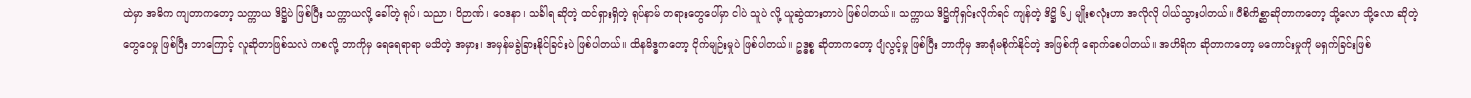ထဲမှာ အဓိက ကျတာကတော့ သက္ကာယ ဒိဋ္ဌိပဲ ဖြစ်ပြီး သက္ကာယလို့ ခေါ်တဲ့ ရုပ်၊ သညာ၊ ဝိဉာဏ်၊ ဝေဒနာ၊ သင်္ခါရ ဆိုတဲ့ ထင်ရှားရှိတဲ့ ရုပ်နာမ် တရားတွေပေါ်မှာ ငါပဲ သူပဲ လို့ ယူဆွဲထားတာပဲ ဖြစ်ပါတယ်။ သက္ကာယ ဒိဋ္ဌိကိုရှင်းလိုက်ရင် ကျန်တဲ့ ဒိဋ္ဌိ ၆၂ မျိုးစလုံးဟာ အလိုလို ပါယ်သွားပါတယ်။ ဝီစိကိစ္ဆာဆိုတာကတော့ သို့လော သို့လော ဆိုတဲ့ တွေဝေမှု ဖြစ်ပြီး ဘာကြောင့် လူဆိုတာဖြစ်သလဲ ကစလို့ ဘာကိုမှ ရေရေရာရာ မသိတဲ့ အမှား၊ အမှန်မခွဲခြားနိုင်ခြင်းပဲ ဖြစ်ပါတယ်။ ထိနမိဒ္ဓကတော့ ငိုက်မျဉ်းမှုပဲ ဖြစ်ပါတယ်။ ဥဒ္ဓစ္စ ဆိုတာကတော့ ပျံလွင့်မှု ဖြစ်ပြီး ဘာကိုမှ အာရုံမစိုက်နိုင်တဲ့ အဖြစ်ကို ရောက်စေပါတယ်။ အဟိရိက ဆိုတာကတော့ မကောင်းမှုကို မရှက်ခြင်းဖြစ်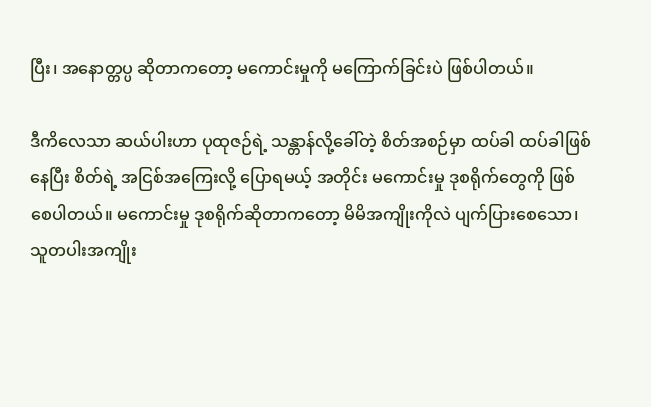ပြီး၊ အနောတ္တပ္ပ ဆိုတာကတော့ မကောင်းမှုကို မကြောက်ခြင်းပဲ ဖြစ်ပါတယ်။

ဒီကိလေသာ ဆယ်ပါးဟာ ပုထုဇဉ်ရဲ့ သန္တာန်လို့ခေါ်တဲ့ စိတ်အစဉ်မှာ ထပ်ခါ ထပ်ခါဖြစ်နေပြီး စိတ်ရဲ့ အငြစ်အကြေးလို့ ပြောရမယ့် အတိုင်း မကောင်းမှု ဒုစရိုက်တွေကို ဖြစ်စေပါတယ်။ မကောင်းမှု ဒုစရိုက်ဆိုတာကတော့ မိမိအကျိုးကိုလဲ ပျက်ပြားစေသော၊ သူတပါးအကျိုး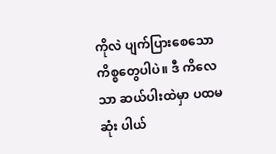ကိုလဲ ပျက်ပြားစေသော ကိစ္စတွေပါပဲ။ ဒီ ကိလေသာ ဆယ်ပါးထဲမှာ ပထမဆုံး ပါယ်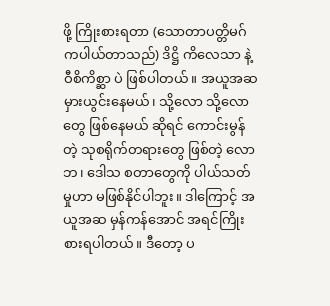ဖို့ ကြိုးစားရတာ (သောတာပတ္တိမဂ်ကပါယ်တာသည်) ဒိဋ္ဌိ ကိလေသာ နဲ့ ဝီစိကိစ္ဆာ ပဲ ဖြစ်ပါတယ်။ အယူအဆ မှားယွင်းနေမယ်၊ သို့လော သို့လော တွေ ဖြစ်နေမယ် ဆိုရင် ကောင်းမွန်တဲ့ သုစရိုက်တရားတွေ ဖြစ်တဲ့ လောဘ၊ ဒေါသ စတာတွေကို ပါယ်သတ်မှုဟာ မဖြစ်နိုင်ပါဘူး။ ဒါကြောင့် အယူအဆ မှန်ကန်အောင် အရင်ကြိုးစားရပါတယ်။ ဒီတော့ ပ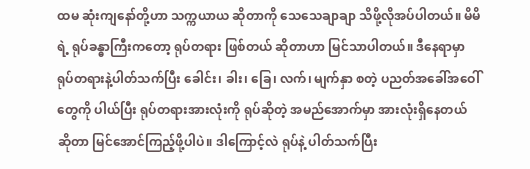ထမ ဆုံးကျနော်တို့ဟာ သက္ကယာယ ဆိုတာကို သေသေချာချာ သိဖို့လိုအပ်ပါတယ်။ မိမိရဲ့ ရုပ်ခန္ဓာကြီးကတော့ ရုပ်တရား ဖြစ်တယ် ဆိုတာဟာ မြင်သာပါတယ်။ ဒီနေရာမှာ ရုပ်တရားနဲ့ပါတ်သက်ပြီး ခေါင်း၊ ခါး၊ ခြေ၊ လက်၊ မျက်နှာ စတဲ့ ပညတ်အခေါ်အဝေါ်တွေကို ပါယ်ပြီး ရုပ်တရားအားလုံးကို ရုပ်ဆိုတဲ့ အမည်အောက်မှာ အားလုံးရှိနေတယ် ဆိုတာ မြင်အောင်ကြည့်ဖို့ပါပဲ။ ဒါကြောင့်လဲ ရုပ်နဲ့ ပါတ်သက်ပြီး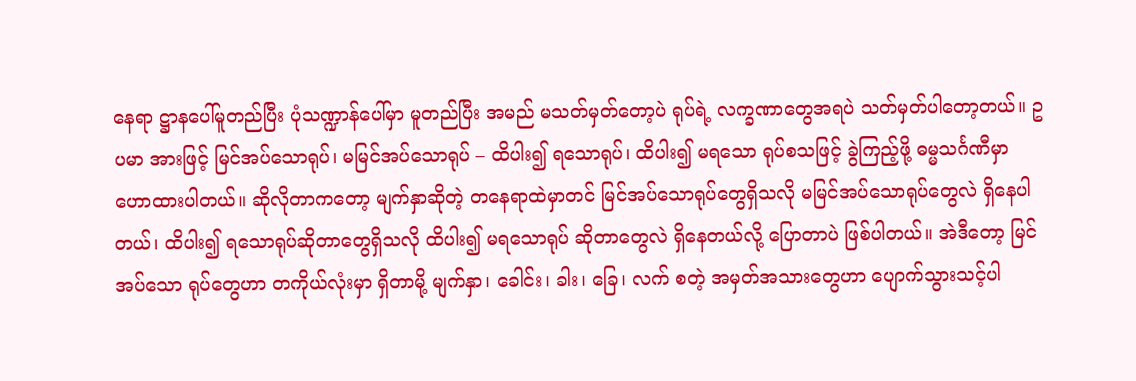နေရာ ဋ္ဌာနပေါ်မူတည်ပြီး ပုံသဏ္ဍာန်ပေါ်မှာ မူတည်ပြီး အမည် မသတ်မှတ်တော့ပဲ ရုပ်ရဲ့ လက္ခဏာတွေအရပဲ သတ်မှတ်ပါတော့တယ်။ ဥပမာ အားဖြင့် မြင်အပ်သောရုပ်၊ မမြင်အပ်သောရုပ် – ထိပါး၍ ရသောရုပ်၊ ထိပါး၍ မရသော ရုပ်စသဖြင့် ခွဲကြည့်ဖို့ ဓမ္မသင်္ဂဏီမှာ ဟောထားပါတယ်။ ဆိုလိုတာကတော့ မျက်နှာဆိုတဲ့ တနေရာထဲမှာတင် မြင်အပ်သောရုပ်တွေရှိသလို မမြင်အပ်သောရုပ်တွေလဲ ရှိနေပါတယ်၊ ထိပါး၍ ရသောရုပ်ဆိုတာတွေရှိသလို ထိပါး၍ မရသောရုပ် ဆိုတာတွေလဲ ရှိနေတယ်လို့ ပြောတာပဲ ဖြစ်ပါတယ်။ အဲဒီတော့ မြင်အပ်သော ရုပ်တွေဟာ တကိုယ်လုံးမှာ ရှိတာမို့ မျက်နှာ၊ ခေါင်း၊ ခါး၊ ခြေ၊ လက် စတဲ့ အမှတ်အသားတွေဟာ ပျောက်သွားသင့်ပါ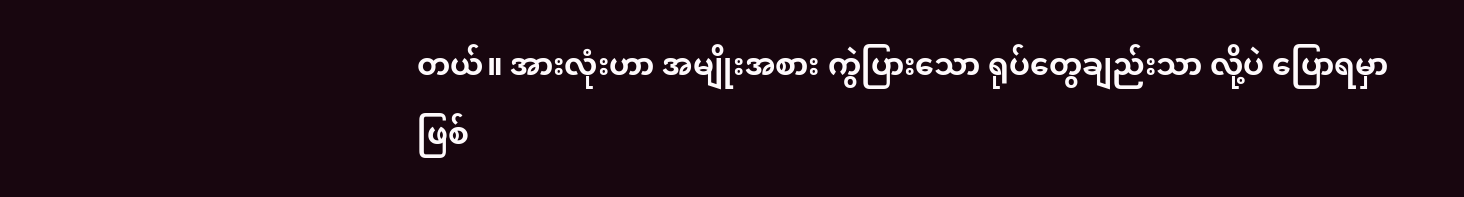တယ်။ အားလုံးဟာ အမျိုးအစား ကွဲပြားသော ရုပ်တွေချည်းသာ လို့ပဲ ပြောရမှာ ဖြစ်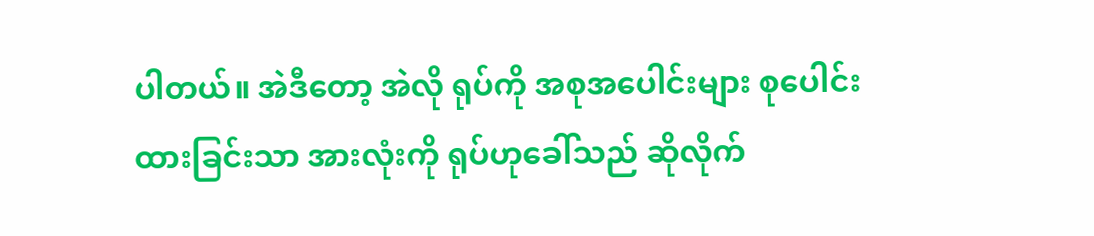ပါတယ်။ အဲဒီတော့ အဲလို ရုပ်ကို အစုအပေါင်းများ စုပေါင်းထားခြင်းသာ အားလုံးကို ရုပ်ဟုခေါ်သည် ဆိုလိုက်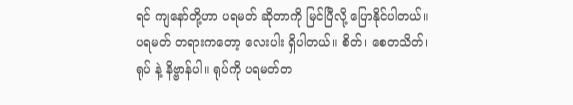ရင် ကျနော်တို့ဟာ ပရမတ် ဆိုတာကို မြင်ပြီလို့ ပြောနိုင်ပါတယ်။ ပရမတ် တရားကတော့ လေးပါး ရှိပါတယ်။ စိတ်၊ စေတသိတ်၊ ရုပ် နဲ့ နိဗ္ဗာန်ပါ။ ရုပ်ကို ပရမတ်တ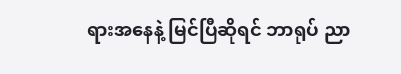ရားအနေနဲ့ မြင်ပြီဆိုရင် ဘာရုပ် ညာ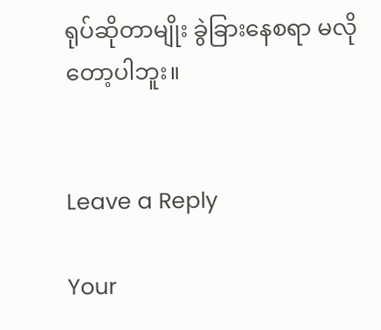ရုပ်ဆိုတာမျိုး ခွဲခြားနေစရာ မလိုတော့ပါဘူး။


Leave a Reply

Your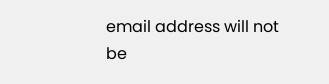email address will not be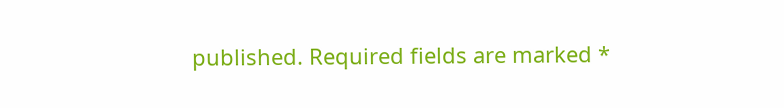published. Required fields are marked *